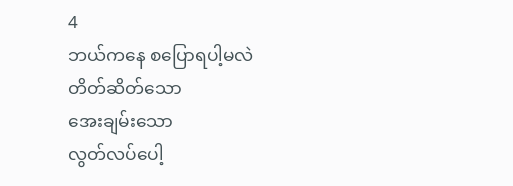4
ဘယ်ကနေ စပြောရပါ့မလဲ
တိတ်ဆိတ်သော
အေးချမ်းသော
လွတ်လပ်ပေါ့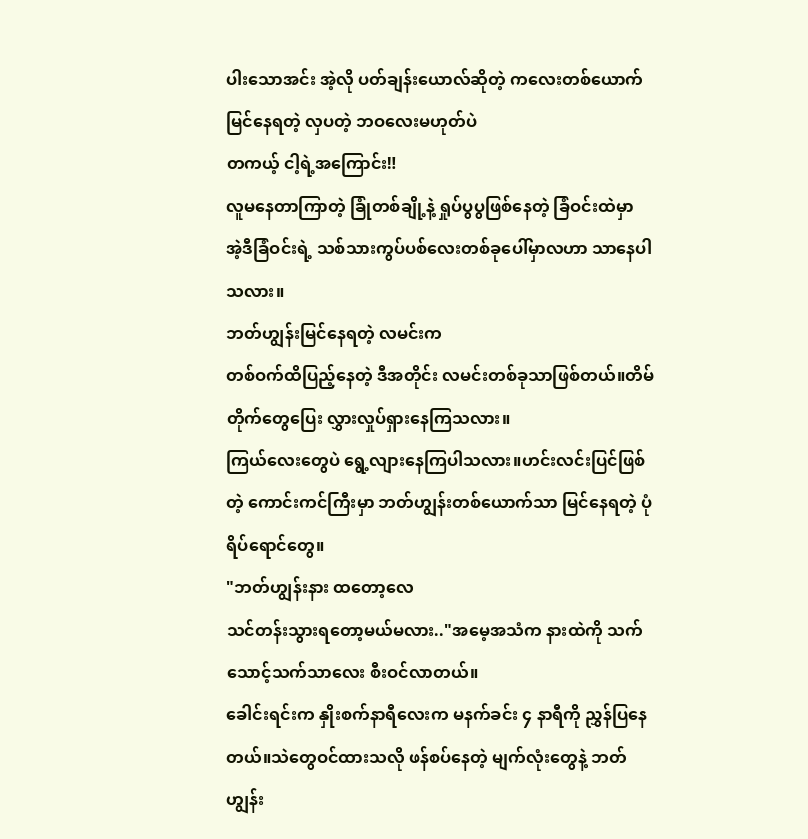ပါးသောအင်း အဲ့လို ပတ်ချန်းယောလ်ဆိုတဲ့ ကလေးတစ်ယောက် မြင်နေရတဲ့ လှပတဲ့ ဘဝလေးမဟုတ်ပဲ
တကယ့် ငါ့ရဲ့အကြောင်း‼
လူမနေတာကြာတဲ့ ခြုံတစ်ချို့နဲ့ ရှုပ်ပွပွဖြစ်နေတဲ့ ခြံဝင်းထဲမှာ
အဲ့ဒီခြံဝင်းရဲ့ သစ်သားကွပ်ပစ်လေးတစ်ခုပေါ်မှာလဟာ သာနေပါသလား။
ဘတ်ဟျွန်းမြင်နေရတဲ့ လမင်းက
တစ်ဝက်ထိပြည့်နေတဲ့ ဒီအတိုင်း လမင်းတစ်ခုသာဖြစ်တယ်။တိမ်တိုက်တွေပြေး လွှားလှုပ်ရှားနေကြသလား။
ကြယ်လေးတွေပဲ ရွေ့လျားနေကြပါသလား။ဟင်းလင်းပြင်ဖြစ်တဲ့ ကောင်းကင်ကြီးမှာ ဘတ်ဟျွန်းတစ်ယောက်သာ မြင်နေရတဲ့ ပုံရိပ်ရောင်တွေ။
"ဘတ်ဟျွန်းနား ထတော့လေ
သင်တန်းသွားရတော့မယ်မလား.."အမေ့အသံက နားထဲကို သက်သောင့်သက်သာလေး စီးဝင်လာတယ်။
ခေါင်းရင်းက နှိုးစက်နာရီလေးက မနက်ခင်း ၄ နာရီကို ညွှန်ပြနေတယ်။သဲတွေဝင်ထားသလို ဖန်စပ်နေတဲ့ မျက်လုံးတွေနဲ့ ဘတ်ဟျွန်း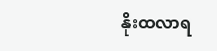နိုးထလာရ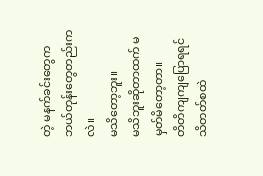တဲ့ မနက်ခင်းတွေက ဘယ်တုန်းတွေတည်းကလဲ။
မသိတော့ဘူး။
မသိဘူးဆိုတာထက် မမှတ်မိတော့တာ။
တိတိကျကျပြောရရင် သိတတ်စထဲ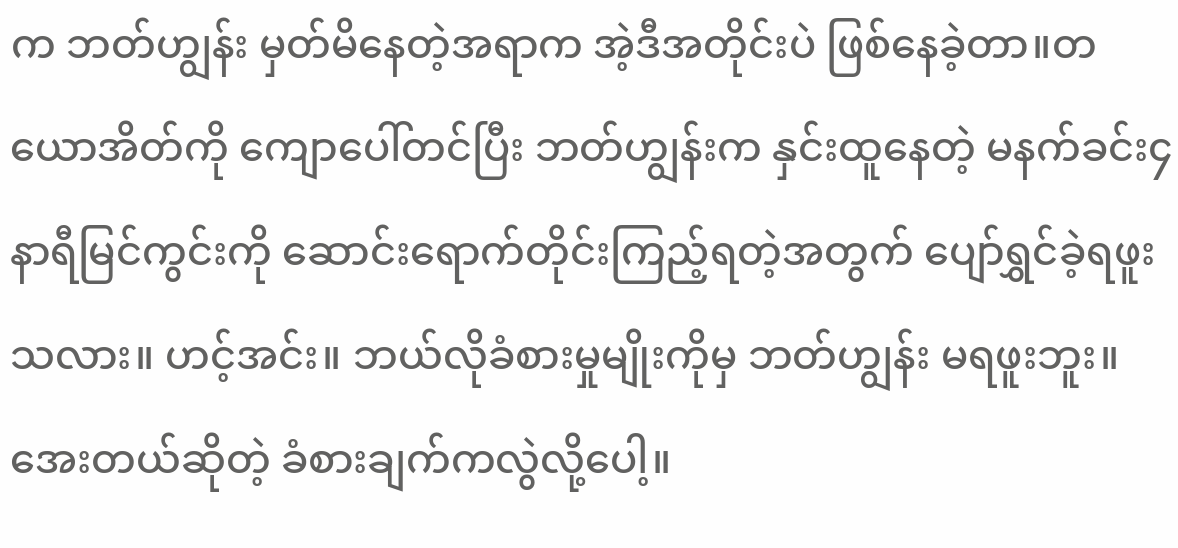က ဘတ်ဟျွန်း မှတ်မိနေတဲ့အရာက အဲ့ဒီအတိုင်းပဲ ဖြစ်နေခဲ့တာ။တယောအိတ်ကို ကျောပေါ်တင်ပြီး ဘတ်ဟျွန်းက နှင်းထူနေတဲ့ မနက်ခင်း၄ နာရီမြင်ကွင်းကို ဆောင်းရောက်တိုင်းကြည့်ရတဲ့အတွက် ပျော်ရွှင်ခဲ့ရဖူးသလား။ ဟင့်အင်း။ ဘယ်လိုခံစားမှုမျိုးကိုမှ ဘတ်ဟျွန်း မရဖူးဘူး။ အေးတယ်ဆိုတဲ့ ခံစားချက်ကလွဲလို့ပေါ့။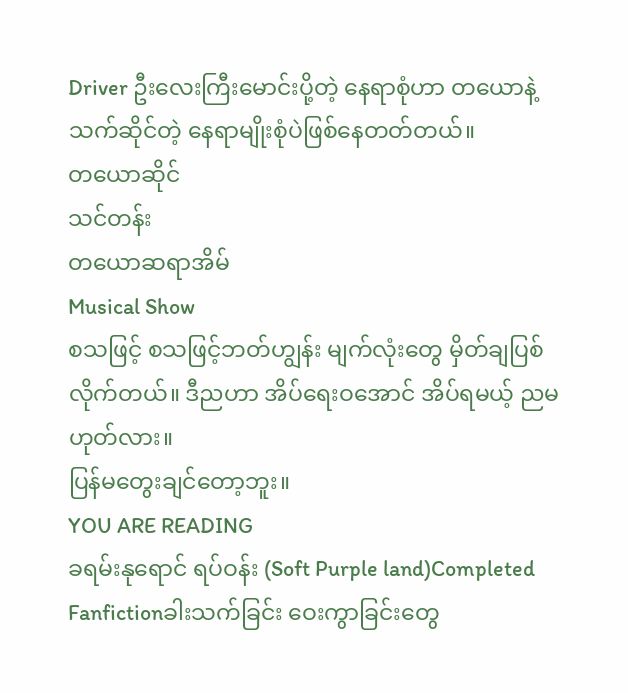Driver ဦးလေးကြီးမောင်းပို့တဲ့ နေရာစုံဟာ တယောနဲ့ သက်ဆိုင်တဲ့ နေရာမျိုးစုံပဲဖြစ်နေတတ်တယ်။
တယောဆိုင်
သင်တန်း
တယောဆရာအိမ်
Musical Show
စသဖြင့် စသဖြင့်ဘတ်ဟျွန်း မျက်လုံးတွေ မှိတ်ချပြစ်လိုက်တယ်။ ဒီညဟာ အိပ်ရေးဝအောင် အိပ်ရမယ့် ညမဟုတ်လား။
ပြန်မတွေးချင်တော့ဘူး။
YOU ARE READING
ခရမ်းနုရောင် ရပ်ဝန်း (Soft Purple land)Completed
Fanfictionခါးသက်ခြင်း ဝေးကွာခြင်းတွေ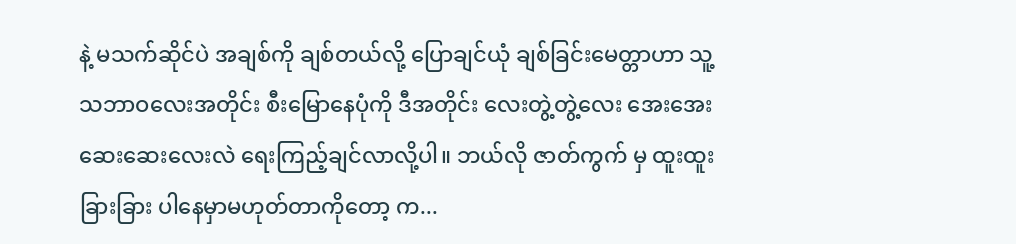နဲ့ မသက်ဆိုင်ပဲ အချစ်ကို ချစ်တယ်လို့ ပြောချင်ယုံ ချစ်ခြင်းမေတ္တာဟာ သူ့သဘာဝလေးအတိုင်း စီးမြောနေပုံကို ဒီအတိုင်း လေးတွဲ့တွဲ့လေး အေးအေးဆေးဆေးလေးလဲ ရေးကြည့်ချင်လာလို့ပါ။ ဘယ်လို ဇာတ်ကွက် မှ ထူးထူးခြားခြား ပါနေမှာမဟုတ်တာကိုတော့ က...